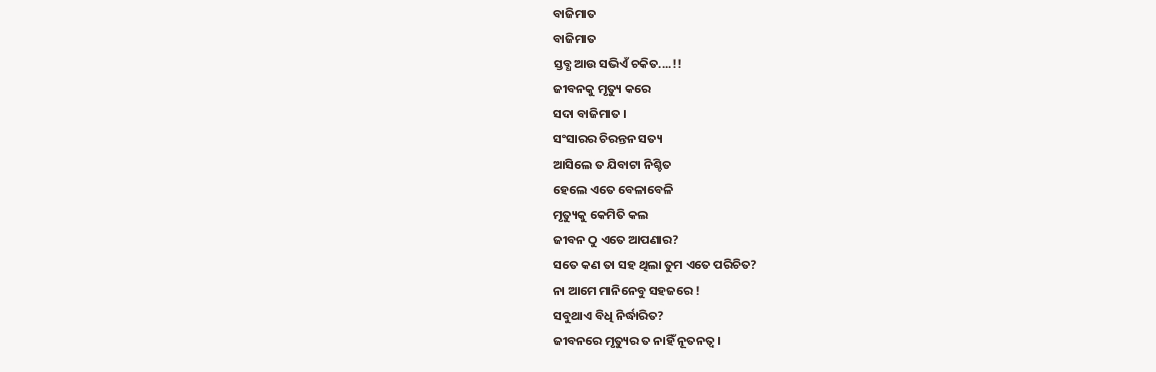ବାଜିମାତ
ବାଜିମାତ
ସ୍ତବ୍ଧ ଆଉ ସଭିଏଁ ଚକିତ....!!
ଜୀବନକୁ ମୃତ୍ୟୁ କରେ
ସଦା ବାଜିମାତ ।
ସଂସାରର ଚିରନ୍ତନ ସତ୍ୟ
ଆସିଲେ ତ ଯିବାଟା ନିଶ୍ଚିତ
ହେଲେ ଏତେ ବେଳାବେଳି
ମୃତ୍ୟୁକୁ କେମିତି କଲ
ଜୀବନ ଠୁ ଏତେ ଆପଣାର?
ସତେ କଣ ତା ସହ ଥିଲା ତୁମ ଏତେ ପରିଚିତ?
ନା ଆମେ ମାନିନେବୁ ସହଜରେ !
ସବୁଥାଏ ବିଧି ନିର୍ଦ୍ଧାରିତ?
ଜୀବନରେ ମୃତ୍ୟୁର ତ ନାହିଁ ନୂତନତ୍ୱ ।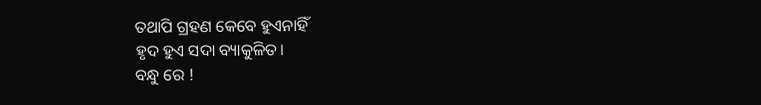ତଥାପି ଗ୍ରହଣ କେବେ ହୁଏନାହିଁ
ହୃଦ ହୁଏ ସଦା ବ୍ୟାକୁଳିତ।
ବନ୍ଧୁ ରେ !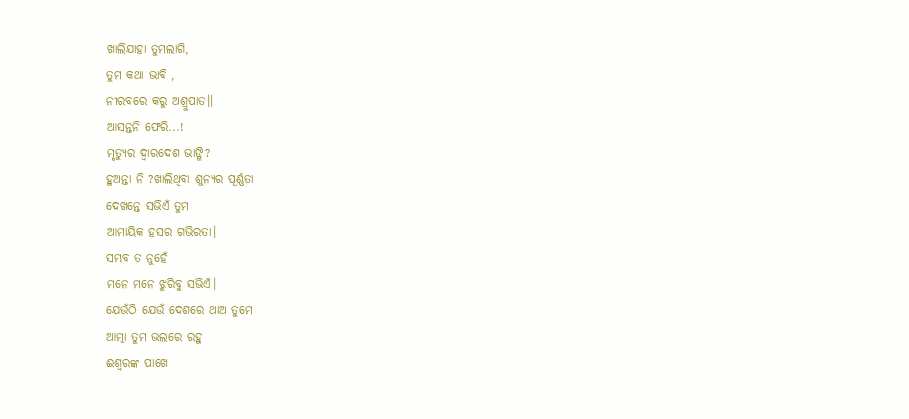ଖାଲିଯାହା ତୁମଲାଗି,
ତୁମ କଥା ଭାବି ,
ନୀରବରେ କରୁ ଅଶ୍ରୁପାତ।।
ଆସନ୍ତନି ଫେରି...!
ମୃତ୍ୟୁର ଦ୍ୱାରଦେଶ ଭାଙ୍ଗି?
ହୁଅନ୍ତା ନି ?ଖାଲିଥିବା ଶୁନ୍ୟର ପୂର୍ଣ୍ଣତା
ଦେଖନ୍ତେ ସଭିଏଁ ତୁମ
ଆମାୟିକ ହସର ଗଭିରତା।
ସମ୍ଭବ ତ ନୁହେଁ
ମନେ ମନେ ଝୁରିବୁ ସଭିଏଁ।
ଯେଉଁଠି ଯେଉଁ ଦେଶରେ ଥାଅ ତୁମେ
ଆତ୍ମା ତୁମ ଭଲରେ ରହୁ
ଈଶ୍ୱରଙ୍କ ପାଖେ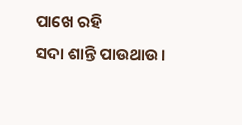ପାଖେ ରହି
ସଦା ଶାନ୍ତି ପାଉଥାଉ।